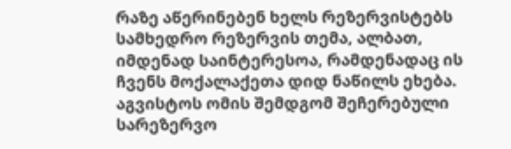რაზე აწერინებენ ხელს რეზერვისტებს
სამხედრო რეზერვის თემა, ალბათ, იმდენად საინტერესოა, რამდენადაც ის ჩვენს მოქალაქეთა დიდ ნაწილს ეხება. აგვისტოს ომის შემდგომ შეჩერებული სარეზერვო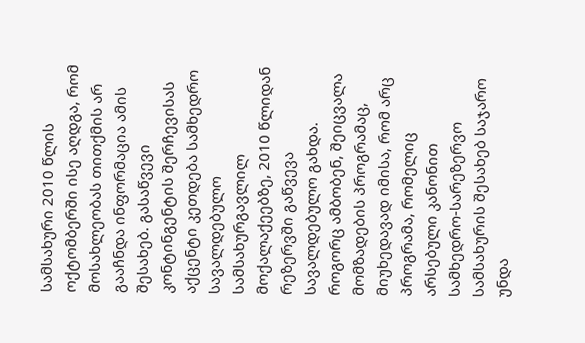სამსახური 2010 წლის ოქტომბერში ისე აღდგა, რომ მოსახლეობას თითქმის არ გააჩნდა ინფორმაცია ამის შესახებ. გასაწვევი კონტინგენტის შერჩევისას აქცენტი კეთდება სამხედრო სავალდებულო სამსახურგავლილ მოქალაქეებზე, 2010 წლიდან რეზერვში გაწვევა სავალდებულო გახდა. როგორც ამბობენ, შეიცვალა მომზადების პროგრამაც, მიუხედავად იმისა, რომ არც პროგრამა, რომელიც არსებული კანონით სამხედრო-სარეზერვო სამსახურის შესახებ საჯარო უნდა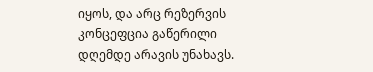იყოს, და არც რეზერვის კონცეფცია გაწერილი დღემდე არავის უნახავს.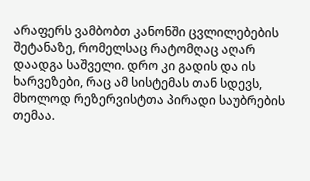არაფერს ვამბობთ კანონში ცვლილებების შეტანაზე, რომელსაც რატომღაც აღარ დაადგა საშველი. დრო კი გადის და ის ხარვეზები, რაც ამ სისტემას თან სდევს, მხოლოდ რეზერვისტთა პირადი საუბრების თემაა.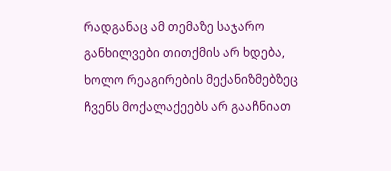რადგანაც ამ თემაზე საჯარო განხილვები თითქმის არ ხდება, ხოლო რეაგირების მექანიზმებზეც ჩვენს მოქალაქეებს არ გააჩნიათ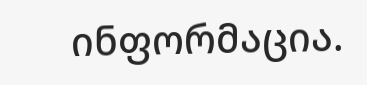ინფორმაცია.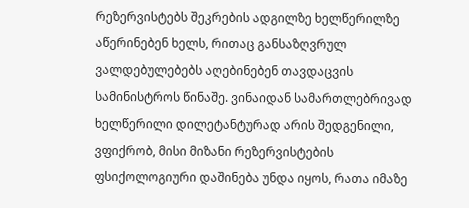რეზერვისტებს შეკრების ადგილზე ხელწერილზე აწერინებენ ხელს, რითაც განსაზღვრულ ვალდებულებებს აღებინებენ თავდაცვის სამინისტროს წინაშე. ვინაიდან სამართლებრივად ხელწერილი დილეტანტურად არის შედგენილი, ვფიქრობ, მისი მიზანი რეზერვისტების ფსიქოლოგიური დაშინება უნდა იყოს, რათა იმაზე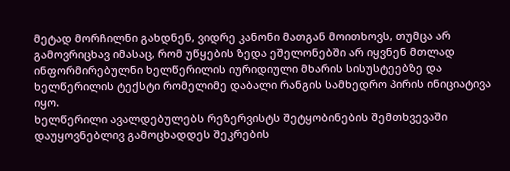მეტად მორჩილნი გახდნენ, ვიდრე კანონი მათგან მოითხოვს, თუმცა არ გამოვრიცხავ იმასაც, რომ უწყების ზედა ეშელონებში არ იყვნენ მთლად ინფორმირებულნი ხელწერილის იურიდიული მხარის სისუსტეებზე და ხელწერილის ტექსტი რომელიმე დაბალი რანგის სამხედრო პირის ინიციატივა იყო.
ხელწერილი ავალდებულებს რეზერვისტს შეტყობინების შემთხვევაში დაუყოვნებლივ გამოცხადდეს შეკრების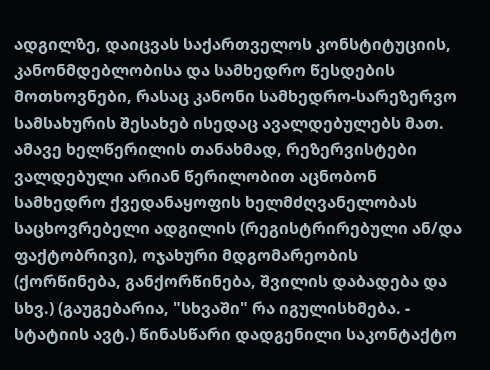ადგილზე, დაიცვას საქართველოს კონსტიტუციის, კანონმდებლობისა და სამხედრო წესდების მოთხოვნები, რასაც კანონი სამხედრო-სარეზერვო სამსახურის შესახებ ისედაც ავალდებულებს მათ. ამავე ხელწერილის თანახმად, რეზერვისტები ვალდებული არიან წერილობით აცნობონ სამხედრო ქვედანაყოფის ხელმძღვანელობას საცხოვრებელი ადგილის (რეგისტრირებული ან/და ფაქტობრივი), ოჯახური მდგომარეობის (ქორწინება, განქორწინება, შვილის დაბადება და სხვ.) (გაუგებარია, "სხვაში" რა იგულისხმება. - სტატიის ავტ.) წინასწარი დადგენილი საკონტაქტო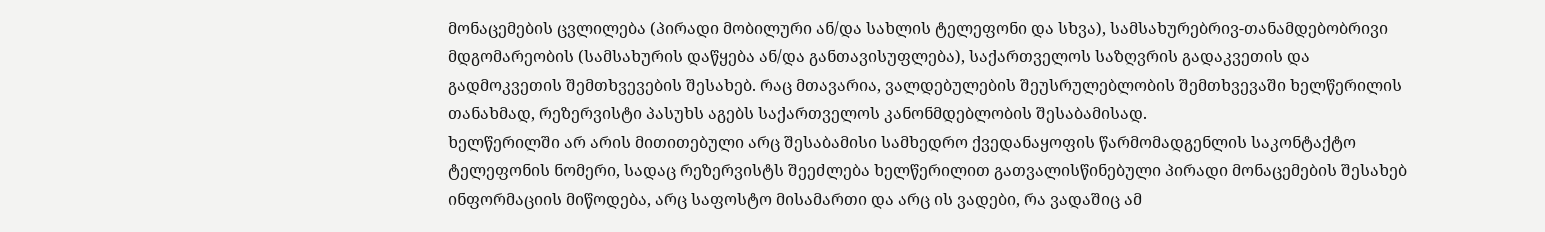მონაცემების ცვლილება (პირადი მობილური ან/და სახლის ტელეფონი და სხვა), სამსახურებრივ-თანამდებობრივი მდგომარეობის (სამსახურის დაწყება ან/და განთავისუფლება), საქართველოს საზღვრის გადაკვეთის და გადმოკვეთის შემთხვევების შესახებ. რაც მთავარია, ვალდებულების შეუსრულებლობის შემთხვევაში ხელწერილის თანახმად, რეზერვისტი პასუხს აგებს საქართველოს კანონმდებლობის შესაბამისად.
ხელწერილში არ არის მითითებული არც შესაბამისი სამხედრო ქვედანაყოფის წარმომადგენლის საკონტაქტო ტელეფონის ნომერი, სადაც რეზერვისტს შეეძლება ხელწერილით გათვალისწინებული პირადი მონაცემების შესახებ ინფორმაციის მიწოდება, არც საფოსტო მისამართი და არც ის ვადები, რა ვადაშიც ამ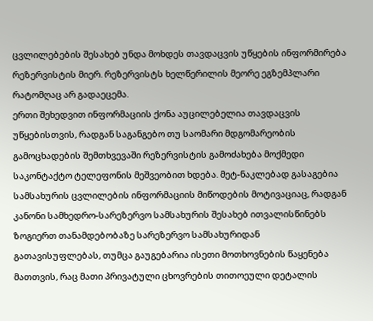ცვლილებების შესახებ უნდა მოხდეს თავდაცვის უწყების ინფორმირება რეზერვისტის მიერ. რეზერვისტს ხელწერილის მეორე ეგზემპლარი რატომღაც არ გადაეცემა.
ერთი შეხედვით ინფორმაციის ქონა აუცილებელია თავდაცვის უწყებისთვის, რადგან საგანგებო თუ საომარი მდგომარეობის გამოცხადების შემთხვევაში რეზერვისტის გამოძახება მოქმედი საკონტაქტო ტელეფონის მეშვეობით ხდება. მეტ-ნაკლებად გასაგებია სამსახურის ცვლილების ინფორმაციის მიწოდების მოტივაციაც, რადგან კანონი სამხედრო-სარეზერვო სამსახურის შესახებ ითვალისწინებს ზოგიერთ თანამდებობაზე სარეზერვო სამსახურიდან გათავისუფლებას, თუმცა გაუგებარია ისეთი მოთხოვნების წაყენება მათთვის, რაც მათი პრივატული ცხოვრების თითოეული დეტალის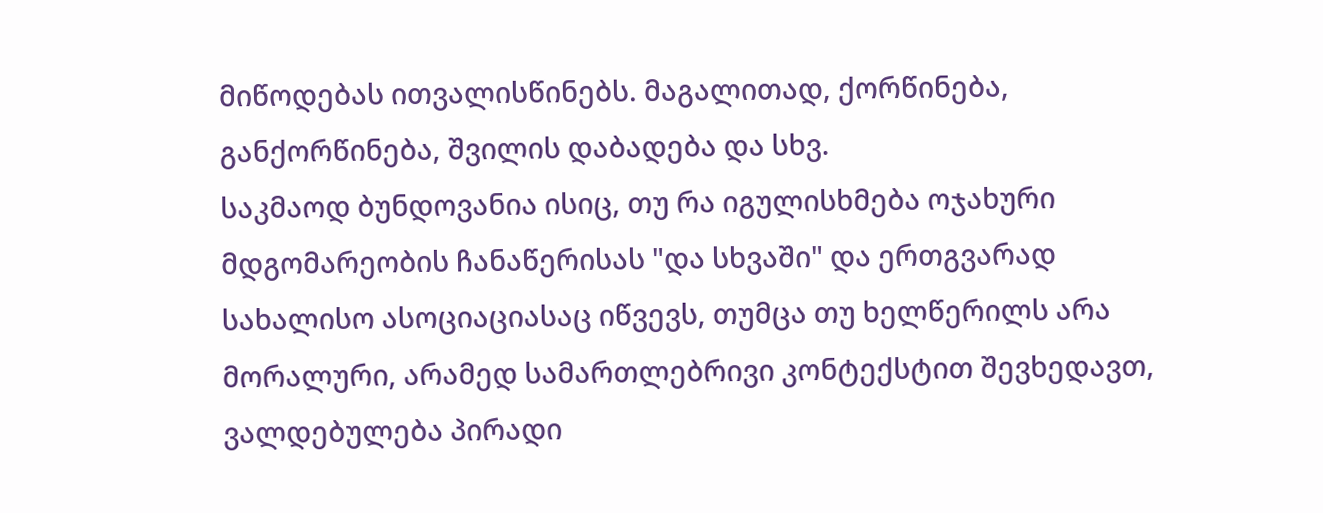მიწოდებას ითვალისწინებს. მაგალითად, ქორწინება, განქორწინება, შვილის დაბადება და სხვ.
საკმაოდ ბუნდოვანია ისიც, თუ რა იგულისხმება ოჯახური მდგომარეობის ჩანაწერისას "და სხვაში" და ერთგვარად სახალისო ასოციაციასაც იწვევს, თუმცა თუ ხელწერილს არა მორალური, არამედ სამართლებრივი კონტექსტით შევხედავთ, ვალდებულება პირადი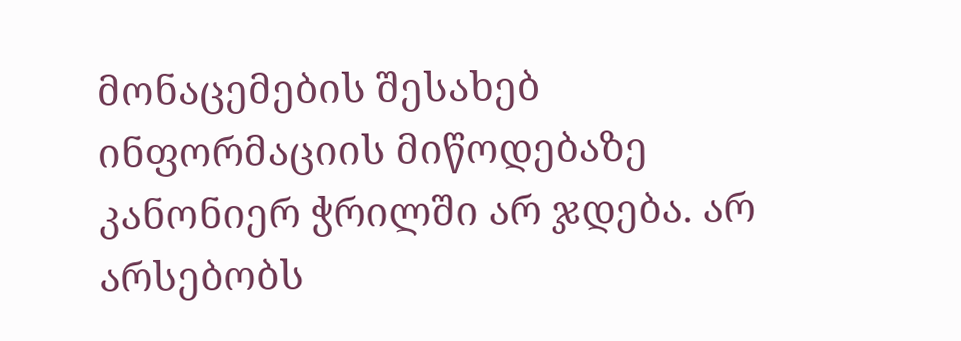მონაცემების შესახებ ინფორმაციის მიწოდებაზე კანონიერ ჭრილში არ ჯდება. არ არსებობს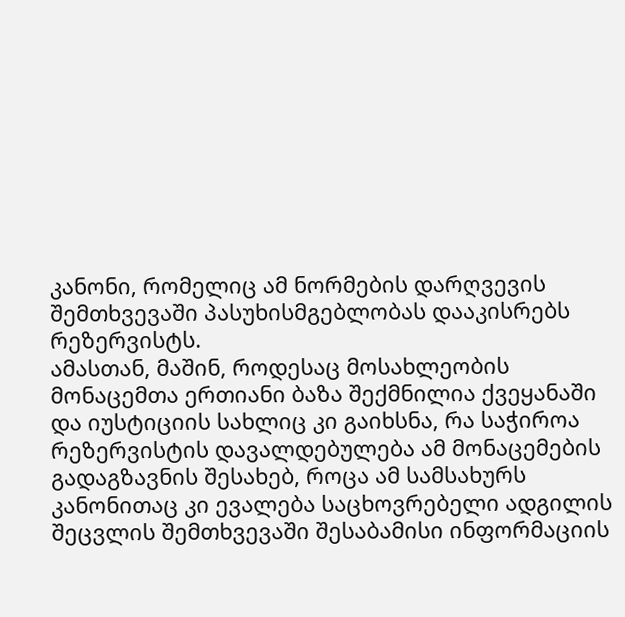კანონი, რომელიც ამ ნორმების დარღვევის შემთხვევაში პასუხისმგებლობას დააკისრებს რეზერვისტს.
ამასთან, მაშინ, როდესაც მოსახლეობის მონაცემთა ერთიანი ბაზა შექმნილია ქვეყანაში და იუსტიციის სახლიც კი გაიხსნა, რა საჭიროა რეზერვისტის დავალდებულება ამ მონაცემების გადაგზავნის შესახებ, როცა ამ სამსახურს კანონითაც კი ევალება საცხოვრებელი ადგილის შეცვლის შემთხვევაში შესაბამისი ინფორმაციის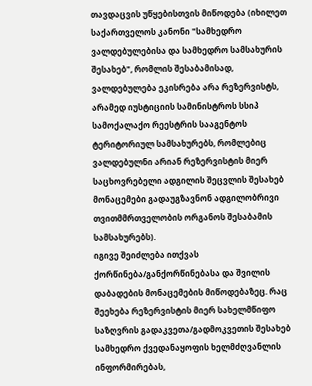თავდაცვის უწყებისთვის მიწოდება (იხილეთ საქართველოს კანონი "სამხედრო ვალდებულებისა და სამხედრო სამსახურის შესახებ", რომლის შესაბამისად, ვალდებულება ეკისრება არა რეზერვისტს, არამედ იუსტიციის სამინისტროს სსიპ სამოქალაქო რეესტრის სააგენტოს ტერიტორიულ სამსახურებს, რომლებიც ვალდებულნი არიან რეზერვისტის მიერ საცხოვრებელი ადგილის შეცვლის შესახებ მონაცემები გადაუგზავნონ ადგილობრივი თვითმმრთველობის ორგანოს შესაბამის სამსახურებს).
იგივე შეიძლება ითქვას ქორწინება/განქორწინებასა და შვილის დაბადების მონაცემების მიწოდებაზეც. რაც შეეხება რეზერვისტის მიერ სახელმწიფო საზღვრის გადაკვეთა/გადმოკვეთის შესახებ სამხედრო ქვედანაყოფის ხელმძღვანლის ინფორმირებას,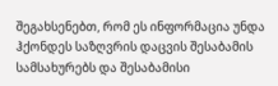შეგახსენებთ, რომ ეს ინფორმაცია უნდა ჰქონდეს საზღვრის დაცვის შესაბამის სამსახურებს და შესაბამისი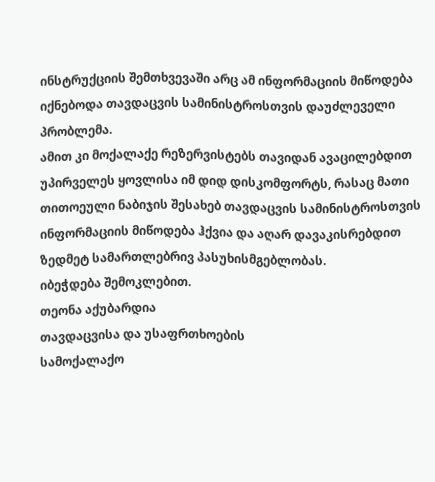ინსტრუქციის შემთხვევაში არც ამ ინფორმაციის მიწოდება იქნებოდა თავდაცვის სამინისტროსთვის დაუძლეველი პრობლემა.
ამით კი მოქალაქე რეზერვისტებს თავიდან ავაცილებდით უპირველეს ყოვლისა იმ დიდ დისკომფორტს, რასაც მათი თითოეული ნაბიჯის შესახებ თავდაცვის სამინისტროსთვის ინფორმაციის მიწოდება ჰქვია და აღარ დავაკისრებდით ზედმეტ სამართლებრივ პასუხისმგებლობას.
იბეჭდება შემოკლებით.
თეონა აქუბარდია
თავდაცვისა და უსაფრთხოების
სამოქალაქო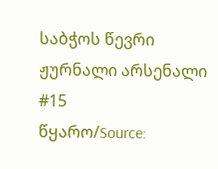საბჭოს წევრი
ჟურნალი არსენალი #15
წყარო/Source: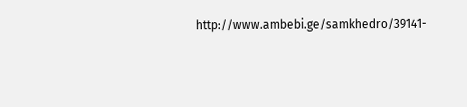http://www.ambebi.ge/samkhedro/39141-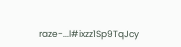raze-...l#ixzz1Sp9TqJcy